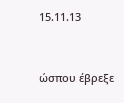15.11.13


ώσπου έβρεξε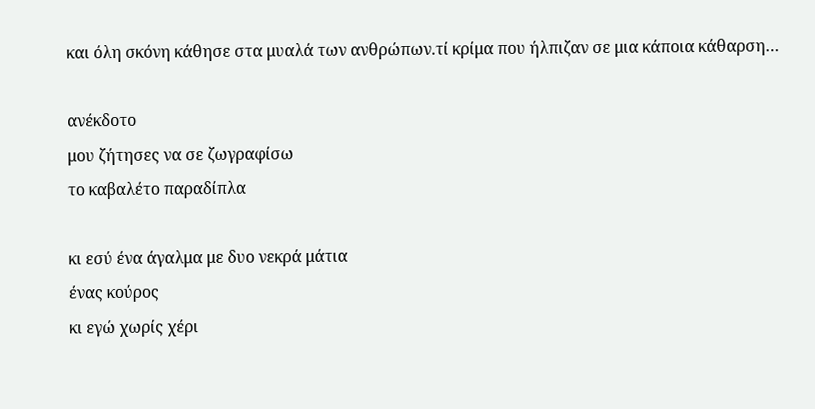και όλη σκόνη κάθησε στα μυαλά των ανθρώπων.τί κρίμα που ήλπιζαν σε μια κάποια κάθαρση…

ανέκδοτο
μου ζήτησες να σε ζωγραφίσω
το καβαλέτο παραδίπλα

κι εσύ ένα άγαλμα με δυο νεκρά μάτια
ένας κούρος
κι εγώ χωρίς χέρι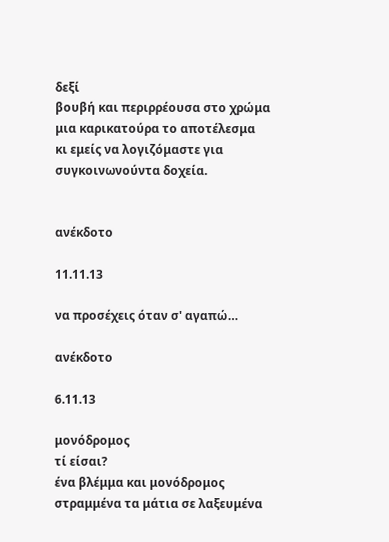δεξί
βουβή και περιρρέουσα στο χρώμα
μια καρικατούρα το αποτέλεσμα
κι εμείς να λογιζόμαστε για συγκοινωνούντα δοχεία.


ανέκδοτο

11.11.13

να προσέχεις όταν σ' αγαπώ…

ανέκδοτο

6.11.13

μονόδρομος
τί είσαι?
ένα βλέμμα και μονόδρομος
στραμμένα τα μάτια σε λαξευμένα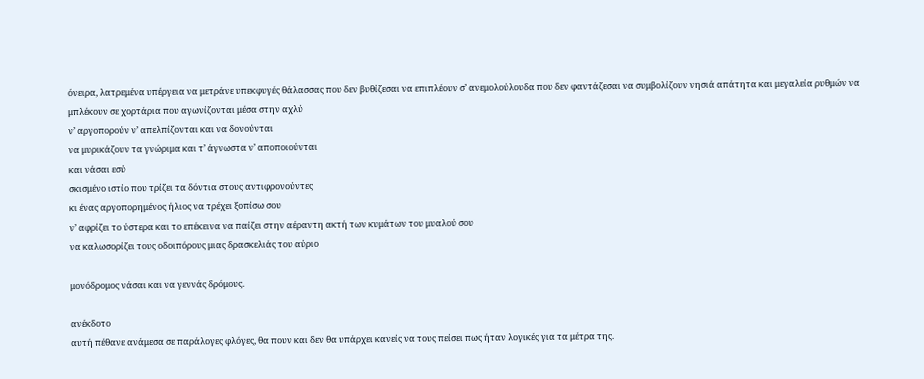όνειρα, λατρεμένα υπέργεια να μετράνε υπεκφυγές θάλασσας που δεν βυθίζεσαι να επιπλέουν σ’ ανεμολούλουδα που δεν φαντάζεσαι να συμβολίζουν νησιά απάτητα και μεγαλεία ρυθμών να μπλέκουν σε χορτάρια που αγωνίζονται μέσα στην αχλύ
ν’ αργοπορούν ν’ απελπίζονται και να δονούνται
να μυρικάζουν τα γνώριμα και τ’ άγνωστα ν’ αποποιούνται
και νάσαι εσύ
σκισμένο ιστίο που τρίζει τα δόντια στους αντιφρονούντες
κι ένας αργοπορημένος ήλιος να τρέχει ξοπίσω σου
ν’ αφρίζει το ύστερα και το επέκεινα να παίζει στην αέραντη ακτή των κυμάτων του μυαλού σου
να καλωσορίζει τους οδοιπόρους μιας δρασκελιάς του αύριο

μονόδρομος νάσαι και να γεννάς δρόμους.

ανέκδοτο
αυτή πέθανε ανάμεσα σε παράλογες φλόγες, θα πουν και δεν θα υπάρχει κανείς να τους πείσει πως ήταν λογικές για τα μέτρα της.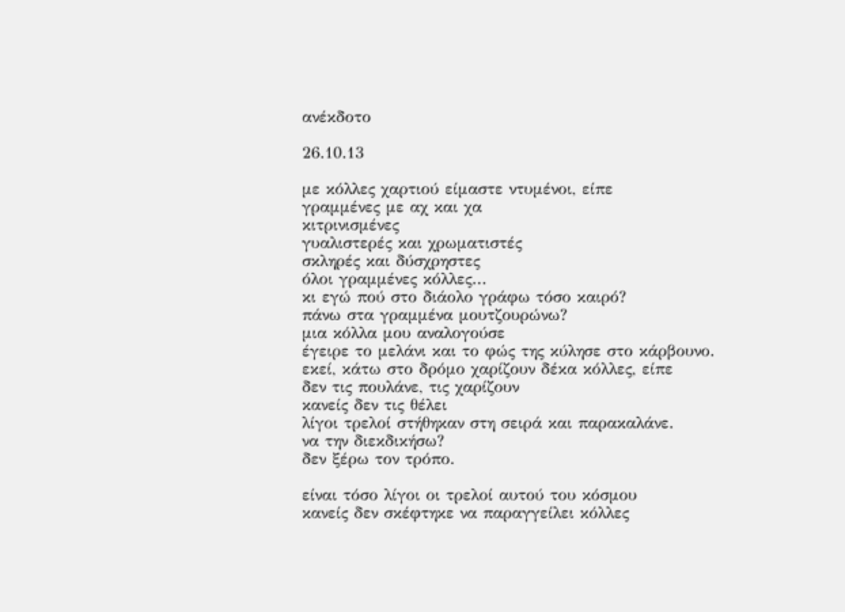ανέκδοτο

26.10.13

με κόλλες χαρτιού είμαστε ντυμένοι, είπε
γραμμένες με αχ και χα
κιτρινισμένες
γυαλιστερές και χρωματιστές
σκληρές και δύσχρηστες
όλοι γραμμένες κόλλες...
κι εγώ πού στο διάολο γράφω τόσο καιρό?
πάνω στα γραμμένα μουτζουρώνω?
μια κόλλα μου αναλογούσε
έγειρε το μελάνι και το φώς της κύλησε στο κάρβουνο.
εκεί, κάτω στο δρόμο χαρίζουν δέκα κόλλες, είπε
δεν τις πουλάνε, τις χαρίζουν
κανείς δεν τις θέλει
λίγοι τρελοί στήθηκαν στη σειρά και παρακαλάνε.
να την διεκδικήσω?
δεν ξέρω τον τρόπο.

είναι τόσο λίγοι οι τρελοί αυτού του κόσμου
κανείς δεν σκέφτηκε να παραγγείλει κόλλες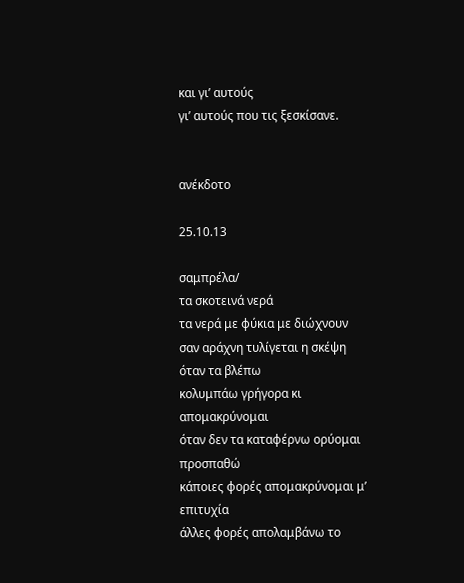και γι’ αυτούς
γι’ αυτούς που τις ξεσκίσανε.


ανέκδοτο

25.10.13

σαμπρέλα/
τα σκοτεινά νερά
τα νερά με φύκια με διώχνουν
σαν αράχνη τυλίγεται η σκέψη όταν τα βλέπω
κολυμπάω γρήγορα κι απομακρύνομαι
όταν δεν τα καταφέρνω ορύομαι
προσπαθώ
κάποιες φορές απομακρύνομαι μ’ επιτυχία
άλλες φορές απολαμβάνω το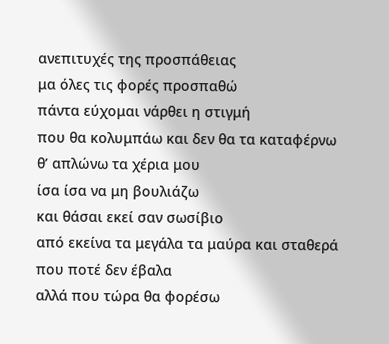ανεπιτυχές της προσπάθειας
μα όλες τις φορές προσπαθώ
πάντα εύχομαι νάρθει η στιγμή
που θα κολυμπάω και δεν θα τα καταφέρνω
θ’ απλώνω τα χέρια μου
ίσα ίσα να μη βουλιάζω
και θάσαι εκεί σαν σωσίβιο
από εκείνα τα μεγάλα τα μαύρα και σταθερά
που ποτέ δεν έβαλα
αλλά που τώρα θα φορέσω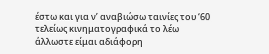έστω και για ν’ αναβιώσω ταινίες του ‘60
τελείως κινηματογραφικά το λέω
άλλωστε είμαι αδιάφορη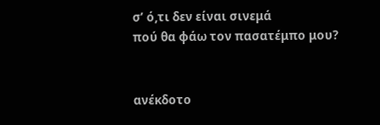σ’ ό,τι δεν είναι σινεμά
πού θα φάω τον πασατέμπο μου?


ανέκδοτο